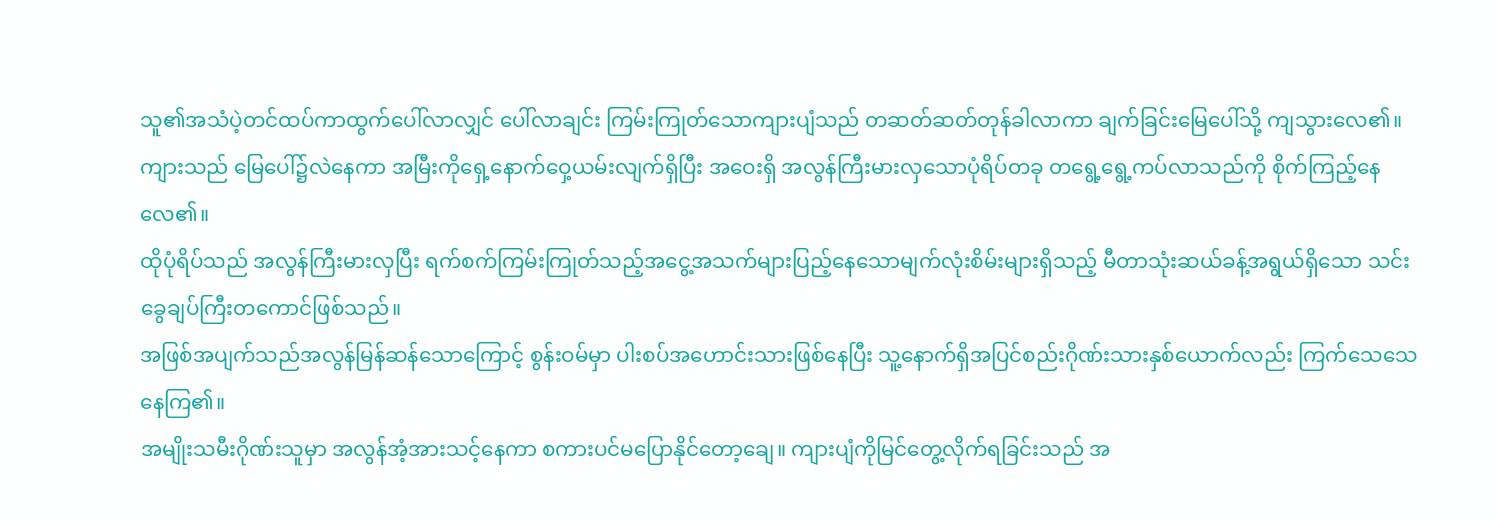သူ၏အသံပဲ့တင်ထပ်ကာထွက်ပေါ်လာလျှင် ပေါ်လာချင်း ကြမ်းကြုတ်သောကျားပျံသည် တဆတ်ဆတ်တုန်ခါလာကာ ချက်ခြင်းမြေပေါ်သို့ ကျသွားလေ၏။ ကျားသည် မြေပေါ်၌လဲနေကာ အမြီးကိုရှေ့နောက်ဝှေ့ယမ်းလျက်ရှိပြီး အဝေးရှိ အလွန်ကြီးမားလှသောပုံရိပ်တခု တရွေ့ရွေ့ကပ်လာသည်ကို စိုက်ကြည့်နေလေ၏။
ထိုပုံရိပ်သည် အလွန်ကြီးမားလှပြီး ရက်စက်ကြမ်းကြုတ်သည့်အငွေ့အသက်များပြည့်နေသောမျက်လုံးစိမ်းများရှိသည့် မီတာသုံးဆယ်ခန့်အရွယ်ရှိသော သင်းခွေချပ်ကြီးတကောင်ဖြစ်သည်။
အဖြစ်အပျက်သည်အလွန်မြန်ဆန်သောကြောင့် စွန်းဝမ်မှာ ပါးစပ်အဟောင်းသားဖြစ်နေပြီး သူ့နောက်ရှိအပြင်စည်းဂိုဏ်းသားနှစ်ယောက်လည်း ကြက်သေသေနေကြ၏။
အမျိုးသမီးဂိုဏ်းသူမှာ အလွန်အံ့အားသင့်နေကာ စကားပင်မပြောနိုင်တော့ချေ။ ကျားပျံကိုမြင်တွေ့လိုက်ရခြင်းသည် အ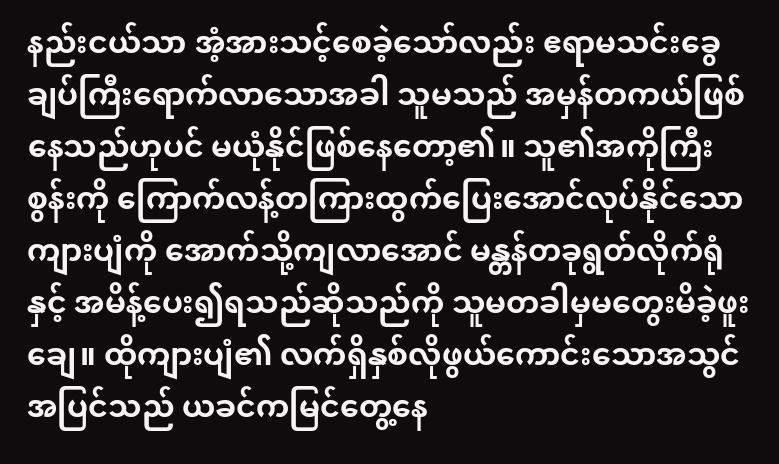နည်းငယ်သာ အံ့အားသင့်စေခဲ့သော်လည်း ဧရာမသင်းခွေချပ်ကြီးရောက်လာသောအခါ သူမသည် အမှန်တကယ်ဖြစ်နေသည်ဟုပင် မယုံနိုင်ဖြစ်နေတော့၏။ သူ၏အကိုကြီးစွန်းကို ကြောက်လန့်တကြားထွက်ပြေးအောင်လုပ်နိုင်သောကျားပျံကို အောက်သို့ကျလာအောင် မန္တန်တခုရွတ်လိုက်ရုံနှင့် အမိန့်ပေး၍ရသည်ဆိုသည်ကို သူမတခါမှမတွေးမိခဲ့ဖူးချေ။ ထိုကျားပျံ၏ လက်ရှိနှစ်လိုဖွယ်ကောင်းသောအသွင်အပြင်သည် ယခင်ကမြင်တွေ့နေ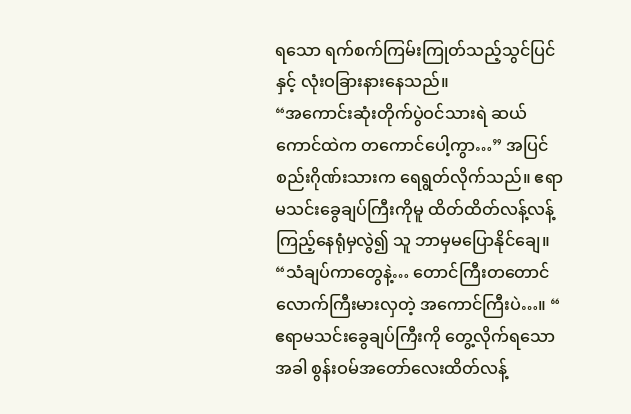ရသော ရက်စက်ကြမ်းကြုတ်သည့်သွင်ပြင်နှင့် လုံးဝခြားနားနေသည်။
“အကောင်းဆုံးတိုက်ပွဲဝင်သားရဲ ဆယ်ကောင်ထဲက တကောင်ပေါ့ကွာ…” အပြင်စည်းဂိုဏ်းသားက ရေရွတ်လိုက်သည်။ ဧရာမသင်းခွေချပ်ကြီးကိုမူ ထိတ်ထိတ်လန့်လန့်ကြည့်နေရုံမှလွဲ၍ သူ ဘာမှမပြောနိုင်ချေ။
“သံချပ်ကာတွေနဲ့… တောင်ကြီးတတောင်လောက်ကြီးမားလှတဲ့ အကောင်ကြီးပဲ…။ “ ဧရာမသင်းခွေချပ်ကြီးကို တွေ့လိုက်ရသောအခါ စွန်းဝမ်အတော်လေးထိတ်လန့်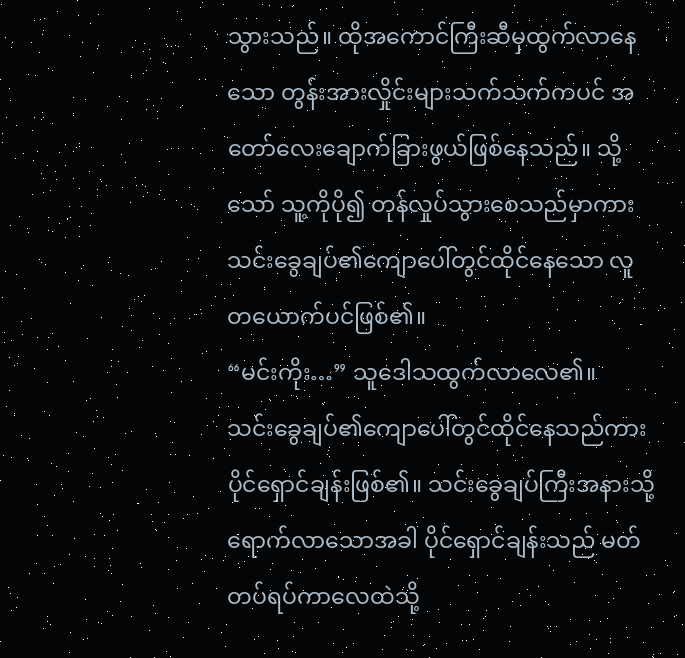သွားသည်။ ထိုအကောင်ကြီးဆီမှထွက်လာနေသော တွန်းအားလှိုင်းများသက်သက်ကပင် အတော်လေးချောက်ခြားဖွယ်ဖြစ်နေသည်။ သို့သော် သူ့ကိုပို၍ တုန်လှုပ်သွားစေသည်မှာကား သင်းခွေချပ်၏ကျောပေါ်တွင်ထိုင်နေသော လူတယောက်ပင်ဖြစ်၏။
“မင်းကိုး…” သူဒေါသထွက်လာလေ၏။
သင်းခွေချပ်၏ကျောပေါ်တွင်ထိုင်နေသည်ကား ပိုင်ရှောင်ချန်းဖြစ်၏။ သင်းခွေချပ်ကြီးအနားသို့ရောက်လာသောအခါ ပိုင်ရှောင်ချန်းသည် မတ်တပ်ရပ်ကာလေထဲသို့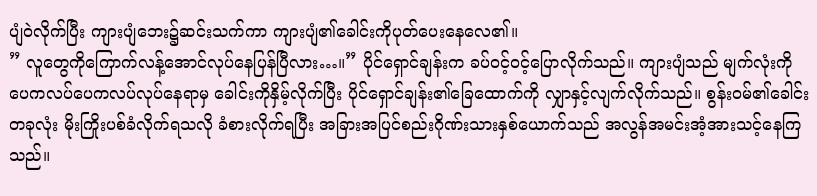ပျံဝဲလိုက်ပြီး ကျားပျံဘေး၌ဆင်းသက်ကာ ကျားပျံ၏ခေါင်းကိုပုတ်ပေးနေလေ၏။
” လူတွေကိုကြောက်လန့်အောင်လုပ်နေပြန်ပြီလား…။” ပိုင်ရှောင်ချန်းက ခပ်ဝင့်ဝင့်ပြောလိုက်သည်။ ကျားပျံသည် မျက်လုံးကိုပေကလပ်ပေကလပ်လုပ်နေရာမှ ခေါင်းကိုနှိမ့်လိုက်ပြီး ပိုင်ရှောင်ချန်း၏ခြေထောက်ကို လျှာနှင့်လျက်လိုက်သည်။ စွန်းဝမ်၏ခေါင်းတခုလုံး မိုးကြိုးပစ်ခံလိုက်ရသလို ခံစားလိုက်ရပြီး အခြားအပြင်စည်းဂိုဏ်းသားနှစ်ယောက်သည် အလွန်အမင်းအံ့အားသင့်နေကြသည်။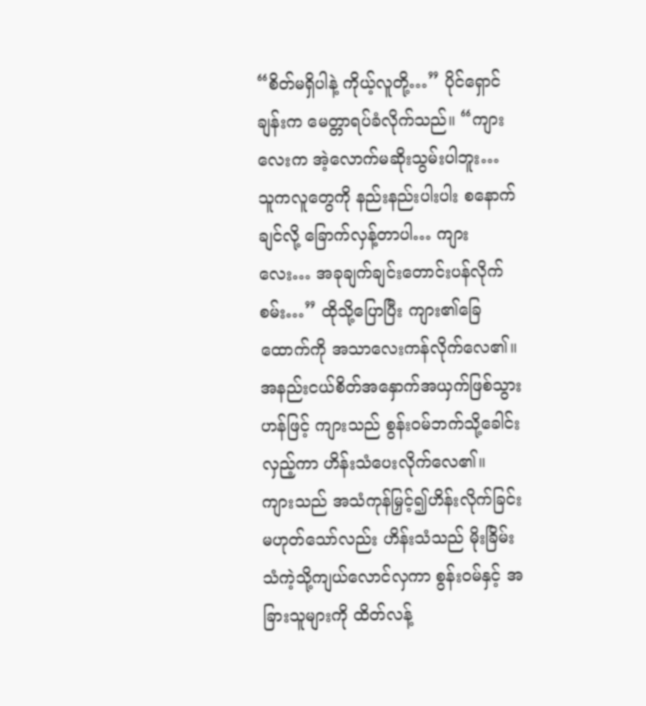“စိတ်မရှိပါနဲ့ ကိုယ့်လူတို့…” ပိုင်ရှောင်ချန်းက မေတ္တာရပ်ခံလိုက်သည်။ “ကျားလေးက အဲ့လောက်မဆိုးသွမ်းပါဘူး… သူကလူတွေကို နည်းနည်းပါးပါး စနောက်ချင်လို့ ခြောက်လှန့်တာပါ… ကျားလေး… အခုချက်ချင်းတောင်းပန်လိုက်စမ်း…” ထိုသို့ပြောပြီး ကျား၏ခြေထောက်ကို အသာလေးကန်လိုက်လေ၏။
အနည်းငယ်စိတ်အနှောက်အယှက်ဖြစ်သွားဟန်ဖြင့် ကျားသည် စွန်းဝမ်ဘက်သို့ခေါင်းလှည့်ကာ ဟိန်းသံပေးလိုက်လေ၏။ ကျားသည် အသံကုန်မြှင့်၍ဟိန်းလိုက်ခြင်းမဟုတ်သော်လည်း ဟိန်းသံသည် မိုးခြိမ်းသံကဲ့သို့ကျယ်လောင်လှကာ စွန်းဝမ်နှင့် အခြားသူများကို ထိတ်လန့်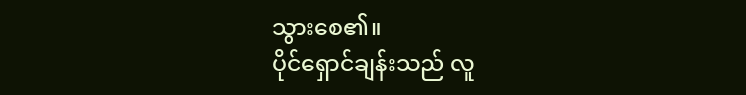သွားစေ၏။
ပိုင်ရှောင်ချန်းသည် လူ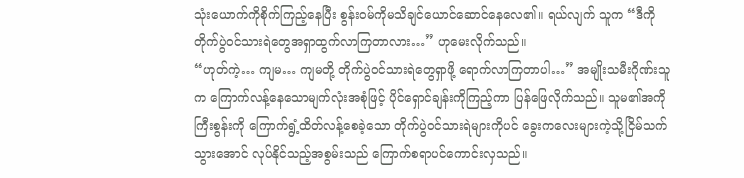သုံးယောက်ကိုစိုက်ကြည့်နေပြီး စွန်းဝမ်ကိုမသိချင်ယောင်ဆောင်နေလေ၏။ ရယ်လျက် သူက “ဒီကို တိုက်ပွဲဝင်သားရဲတွေအရှာထွက်လာကြတာလား…” ဟုမေးလိုက်သည်။
“ဟုတ်ကဲ့… ကျမ… ကျမတို့ တိုက်ပွဲဝင်သားရဲတွေရှာဖို့ ရောက်လာကြတာပါ…” အမျိုးသမီးဂိုဏ်းသူက ကြောက်လန့်နေသောမျက်လုံးအစုံဖြင့် ပိုင်ရှောင်ချန်းကိုကြည့်ကာ ပြန်ဖြေလိုက်သည်။ သူမ၏အကိုကြီးစွန်းကို ကြောက်ရွံ့ထိတ်လန့်စေခဲ့သော တိုက်ပွဲဝင်သားရဲများကိုပင် ခွေးကလေးများကဲ့သို့ငြိမ်သက်သွားအောင် လုပ်နိုင်သည့်အစွမ်းသည် ကြောက်စရာပင်ကောင်းလှသည်။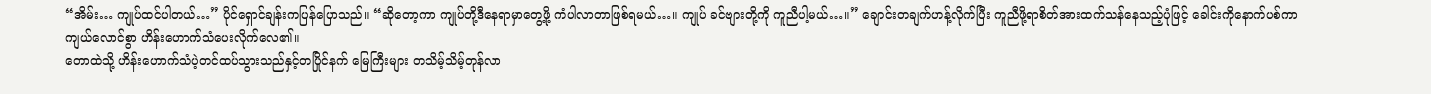“အိမ်း… ကျုပ်ထင်ပါတယ်…” ပိုင်ရှောင်ချန်းကပြန်ပြောသည်။ “ဆိုတော့ကာ ကျုပ်တို့ဒီနေရာမှာတွေ့ဖို့ ကံပါလာတာဖြစ်ရမယ်…။ ကျုပ် ခင်ဗျားတို့ကို ကူညီပါ့မယ်…။” ချောင်းတချက်ဟန့်လိုက်ပြီး ကူညီဖို့ရာစိတ်အားထက်သန်နေသည့်ပုံဖြင့် ခေါင်းကိုနောက်ပစ်ကာ ကျယ်လောင်စွာ ဟိန်းဟောက်သံပေးလိုက်လေ၏။
တောထဲသို့ ဟိန်းဟောက်သံပဲ့တင်ထပ်သွားသည်နှင့်တပြိုင်နက် မြေကြီးများ တသိမ့်သိမ့်တုန်လာ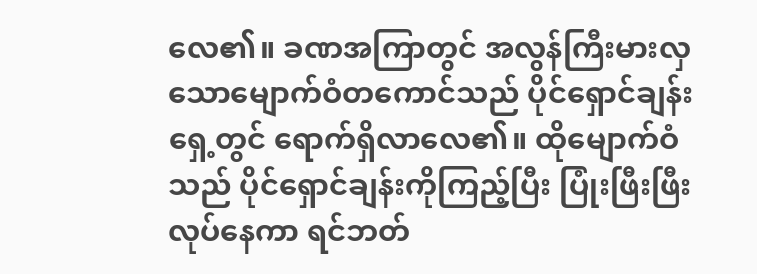လေ၏။ ခဏအကြာတွင် အလွန်ကြီးမားလှသောမျောက်ဝံတကောင်သည် ပိုင်ရှောင်ချန်းရှေ့တွင် ရောက်ရှိလာလေ၏။ ထိုမျောက်ဝံသည် ပိုင်ရှောင်ချန်းကိုကြည့်ပြီး ပြုံးဖြီးဖြီးလုပ်နေကာ ရင်ဘတ်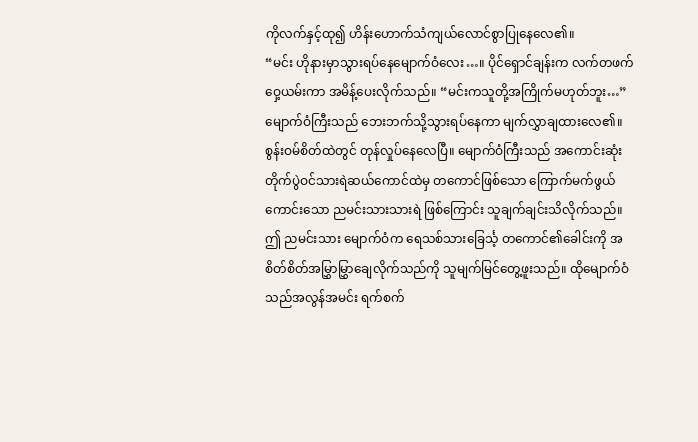ကိုလက်နှင့်ထု၍ ဟိန်းဟောက်သံကျယ်လောင်စွာပြုနေလေ၏။
“မင်း ဟိုနားမှာသွားရပ်နေမျောက်ဝံလေး…။ ပိုင်ရှောင်ချန်းက လက်တဖက်ဝှေ့ယမ်းကာ အမိန့်ပေးလိုက်သည်။ “မင်းကသူတို့အကြိုက်မဟုတ်ဘူး…” မျောက်ဝံကြီးသည် ဘေးဘက်သို့သွားရပ်နေကာ မျက်လွှာချထားလေ၏။
စွန်းဝမ်စိတ်ထဲတွင် တုန်လှုပ်နေလေပြီ။ မျောက်ဝံကြီးသည် အကောင်းဆုံးတိုက်ပွဲဝင်သားရဲဆယ်ကောင်ထဲမှ တကောင်ဖြစ်သော ကြောက်မက်ဖွယ်ကောင်းသော ညမင်းသားသားရဲ ဖြစ်ကြောင်း သူချက်ချင်းသိလိုက်သည်။ ဤ ညမင်းသား မျောက်ဝံက ရေသစ်သားခြေင်္သ့ တကောင်၏ခေါင်းကို အစိတ်စိတ်အမြွှာမြွှာချေလိုက်သည်ကို သူမျက်မြင်တွေ့ဖူးသည်။ ထိုမျောက်ဝံသည်အလွန်အမင်း ရက်စက်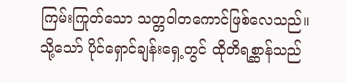ကြမ်းကြုတ်သော သတ္တဝါတကောင်ဖြစ်လေသည်။
သို့သော် ပိုင်ရှောင်ချန်းရှေ့တွင် ထိုတိရစ္ဆာန်သည်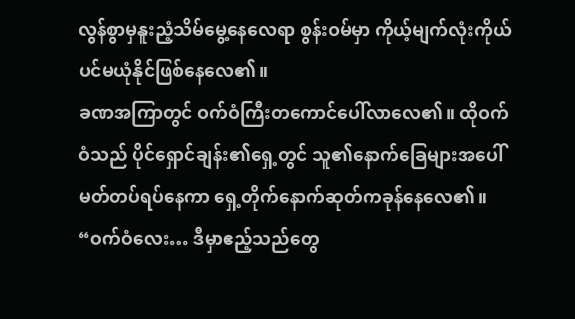လွန်စွာမှနူးညံ့သိမ်မွေ့နေလေရာ စွန်းဝမ်မှာ ကိုယ့်မျက်လုံးကိုယ်ပင်မယုံနိုင်ဖြစ်နေလေ၏။
ခဏအကြာတွင် ဝက်ဝံကြီးတကောင်ပေါ်လာလေ၏။ ထိုဝက်ဝံသည် ပိုင်ရှောင်ချန်း၏ရှေ့တွင် သူ၏နောက်ခြေများအပေါ်မတ်တပ်ရပ်နေကာ ရှေ့တိုက်နောက်ဆုတ်ကခုန်နေလေ၏။
“ဝက်ဝံလေး… ဒီမှာဧည့်သည်တွေ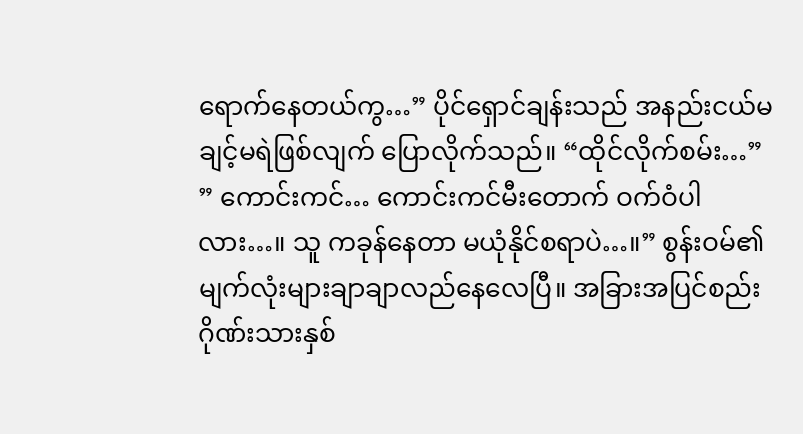ရောက်နေတယ်ကွ…” ပိုင်ရှောင်ချန်းသည် အနည်းငယ်မချင့်မရဲဖြစ်လျက် ပြောလိုက်သည်။ “ထိုင်လိုက်စမ်း…”
” ကောင်းကင်… ကောင်းကင်မီးတောက် ဝက်ဝံပါလား…။ သူ ကခုန်နေတာ မယုံနိုင်စရာပဲ…။” စွန်းဝမ်၏မျက်လုံးများချာချာလည်နေလေပြီ။ အခြားအပြင်စည်းဂိုဏ်းသားနှစ်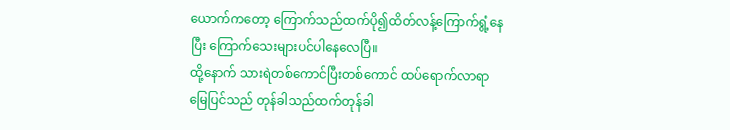ယောက်ကတော့ ကြောက်သည်ထက်ပို၍ထိတ်လန့်ကြောက်ရွံ့နေပြီး ကြောက်သေးများပင်ပါနေလေပြီ။
ထို့နောက် သားရဲတစ်ကောင်ပြီးတစ်ကောင် ထပ်ရောက်လာရာ မြေပြင်သည် တုန်ခါသည်ထက်တုန်ခါ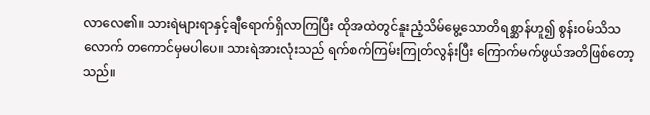လာလေ၏။ သားရဲများရာနှင့်ချီရောက်ရှိလာကြပြီး ထိုအထဲတွင်နူးညံ့သိမ်မွေ့သောတိရစ္ဆာန်ဟူ၍ စွန်းဝမ်သိသလောက် တကောင်မှမပါပေ။ သားရဲအားလုံးသည် ရက်စက်ကြမ်းကြုတ်လွန်းပြီး ကြောက်မက်ဖွယ်အတိဖြစ်တော့သည်။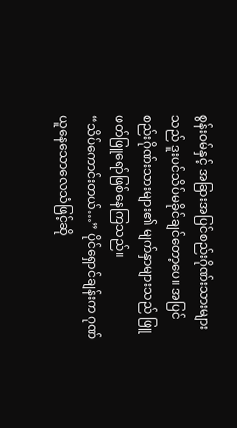စွန်းဝမ်နှင့် အခြားအပြင်စည်းဂိုဏ်းသားများသည် ဒူးပင်သိပ်မခိုင်ချင်တော့ပေ။ အပြင်စည်းဂိုဏ်းသားများ၏ မျက်နှာများသည် ဖြူဖတ်ဖြူရော်ဖြစ်နေကြသည်။
“သိပ်ကောင်းတယ်…” ပိုင်ရှောင်ချန်းက ဂုဏ်ယူနေသောလေသံဖြင့်ဆို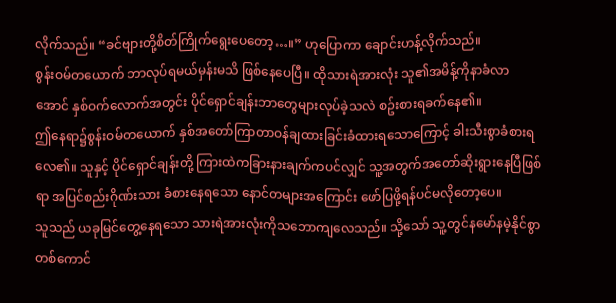လိုက်သည်။ “ခင်ဗျားတို့စိတ်ကြိုက်ရွေးပေတော့…။” ဟုပြောကာ ချောင်းဟန့်လိုက်သည်။
စွန်းဝမ်တယောက် ဘာလုပ်ရမယ်မှန်းမသိ ဖြစ်နေပေပြီ။ ထိုသားရဲအားလုံး သူ၏အမိန့်ကိုနာခံလာအောင် နှစ်ဝက်လောက်အတွင်း ပိုင်ရှောင်ချန်းဘာတွေများလုပ်ခဲ့သလဲ စဥ်းစားရခက်နေ၏။
ဤနေရာ၌စွန်းဝမ်တယောက် နှစ်အတော်ကြာတာဝန်ချထားခြင်းခံထားရသောကြောင့် ခါးသီးစွာခံစားရလေ၏။ သူနှင့် ပိုင်ရှောင်ချန်းတို့ ကြားထဲကခြားနားချက်ကပင်လျှင် သူ့အတွက်အတော်ဆိုးရွားနေပြီဖြစ်ရာ အပြင်စည်းဂိုဏ်းသား ခံစားနေရသော နောင်တများအကြောင်း ဖော်ပြဖို့ရန်ပင်မလိုတော့ပေ။
သူသည် ယခုမြင်တွေ့နေရသော သားရဲအားလုံးကိုသဘောကျလေသည်။ သို့သော် သူ့တွင်နမော်နမဲ့နိုင်စွာ တစ်ကောင်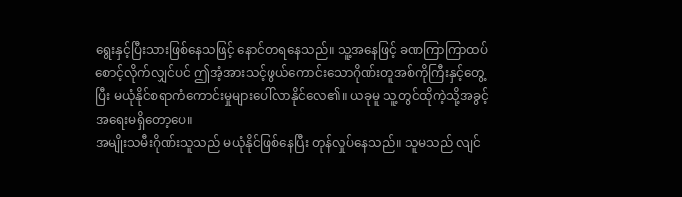ရွေးနှင့်ပြီးသားဖြစ်နေသဖြင့် နောင်တရနေသည်။ သူ့အနေဖြင့် ခဏကြာကြာထပ်စောင့်လိုက်လျှင်ပင် ဤအံ့အားသင့်ဖွယ်ကောင်းသောဂိုဏ်းတူအစ်ကိုကြီးနှင့်တွေ့ပြီး မယုံနိုင်စရာကံကောင်းမှုများပေါ်လာနိုင်လေ၏။ ယခုမူ သူ့တွင်ထိုကဲ့သို့အခွင့်အရေးမရှိတော့ပေ။
အမျိုးသမီးဂိုဏ်းသူသည် မယုံနိုင်ဖြစ်နေပြီး တုန်လှုပ်နေသည်။ သူမသည် လျင်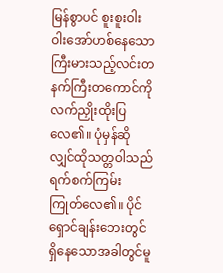မြန်စွာပင် စူးစူးဝါးဝါးအော်ဟစ်နေသော ကြီးမားသည့်လင်းတနက်ကြီးတကောင်ကို လက်ညှိုးထိုးပြလေ၏။ ပုံမှန်ဆိုလျှင်ထိုသတ္တဝါသည် ရက်စက်ကြမ်းကြုတ်လေ၏။ ပိုင်ရှောင်ချန်းဘေးတွင်ရှိနေသောအခါတွင်မူ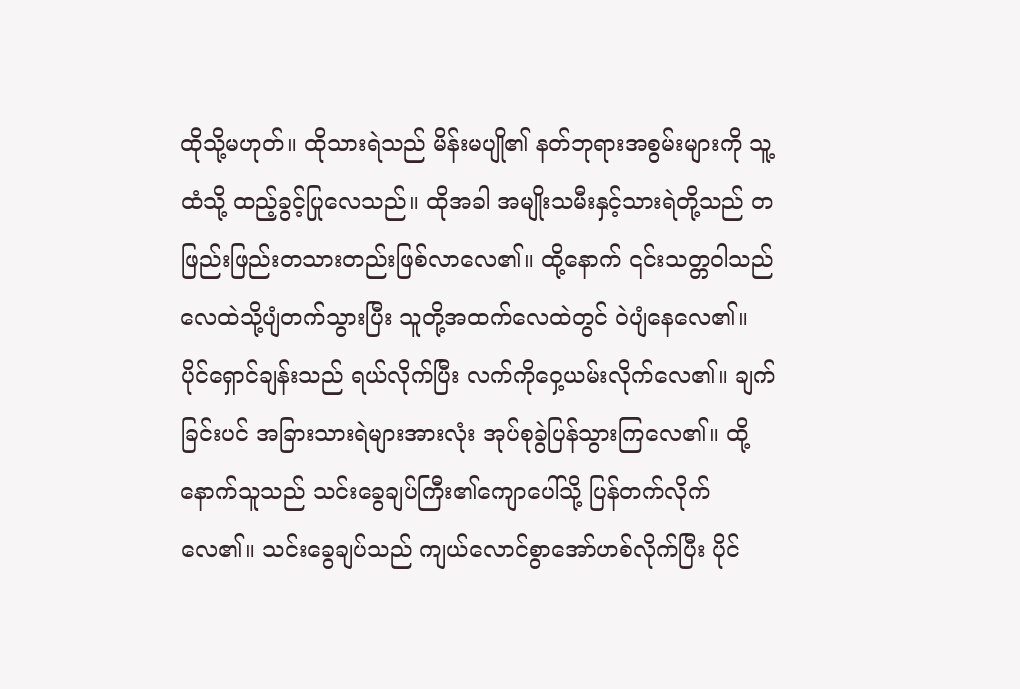ထိုသို့မဟုတ်။ ထိုသားရဲသည် မိန်းမပျို၏ နတ်ဘုရားအစွမ်းများကို သူ့ထံသို့ ထည့်ခွင့်ပြုလေသည်။ ထိုအခါ အမျိုးသမီးနှင့်သားရဲတို့သည် တဖြည်းဖြည်းတသားတည်းဖြစ်လာလေ၏။ ထို့နောက် ၎င်းသတ္တဝါသည် လေထဲသို့ပျံတက်သွားပြီး သူတို့အထက်လေထဲတွင် ဝဲပျံနေလေ၏။
ပိုင်ရှောင်ချန်းသည် ရယ်လိုက်ပြီး လက်ကိုဝှေ့ယမ်းလိုက်လေ၏။ ချက်ခြင်းပင် အခြားသားရဲများအားလုံး အုပ်စုခွဲပြန်သွားကြလေ၏။ ထို့နောက်သူသည် သင်းခွေချပ်ကြီး၏ကျောပေါ်သို့ ပြန်တက်လိုက်လေ၏။ သင်းခွေချပ်သည် ကျယ်လောင်စွာအော်ဟစ်လိုက်ပြီး ပိုင်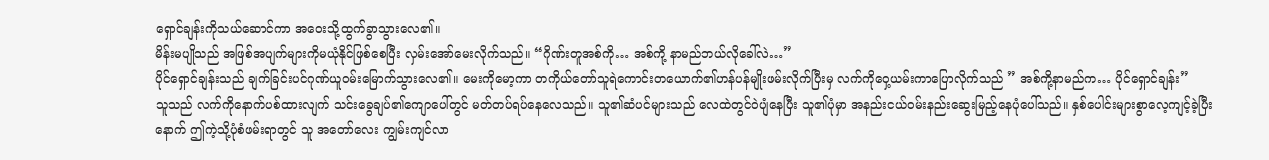ရှောင်ချန်းကိုသယ်ဆောင်ကာ အဝေးသို့ထွက်ခွာသွားလေ၏။
မိန်းမပျိုသည် အဖြစ်အပျက်များကိုမယုံနိုင်ဖြစ်စေပြီး လှမ်းအော်မေးလိုက်သည်။ “ဂိုဏ်းတူအစ်ကို… အစ်ကို့ နာမည်ဘယ်လိုခေါ်လဲ…”
ပိုင်ရှောင်ချန်းသည် ချက်ခြင်းပင်ဂုဏ်ယူဝမ်းမြောက်သွားလေ၏။ မေးကိုမော့ကာ တကိုယ်တော်သူရဲကောင်းတယောက်၏ဟန်ပန်မျိုးဖမ်းလိုက်ပြီးမှ လက်ကိုဝှေ့ယမ်းကာပြောလိုက်သည် ” အစ်ကို့နာမည်က… ပိုင်ရှောင်ချန်း”
သူသည် လက်ကိုနောက်ပစ်ထားလျက် သင်းခွေချပ်၏ကျောပေါ်တွင် မတ်တပ်ရပ်နေလေသည်။ သူ၏ဆံပင်များသည် လေထဲတွင်ဝဲပျံနေပြီး သူ၏ပုံမှာ အနည်းငယ်ဝမ်းနည်းဆွေးမြည့်နေပုံပေါ်သည်။ နှစ်ပေါင်းများစွာလေ့ကျင့်ခဲ့ပြီးနောက် ဤကဲ့သို့ပုံစံဖမ်းရာတွင် သူ အတော်လေး ကျွမ်းကျင်လာ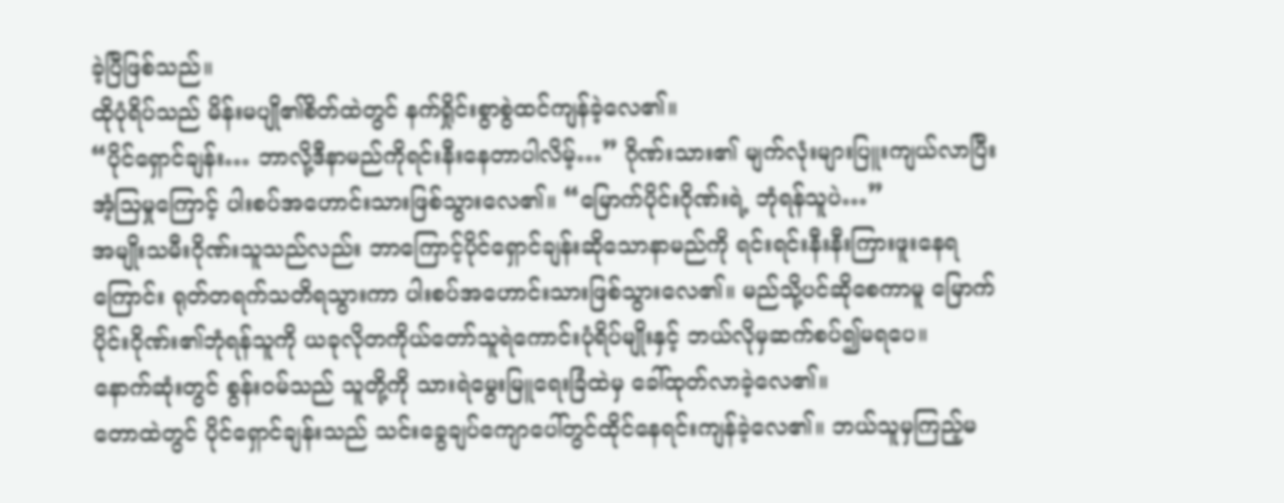ခဲ့ပြီဖြစ်သည်။
ထိုပုံရိပ်သည် မိန်းမပျို၏စိတ်ထဲတွင် နက်ရှိုင်းစွာစွဲထင်ကျန်ခဲ့လေ၏။
“ပိုင်ရှောင်ချန်း… ဘာလို့ဒီနာမည်ကိုရင်းနီးနေတာပါလိမ့်…” ဂိုဏ်းသား၏ မျက်လုံးများပြူးကျယ်လာပြီး အံ့သြမှုကြောင့် ပါးစပ်အဟောင်းသားဖြစ်သွားလေ၏။ “မြောက်ပိုင်းဂိုဏ်းရဲ့ ဘုံရန်သူပဲ…”
အမျိုးသမီးဂိုဏ်းသူသည်လည်း ဘာကြောင့်ပိုင်ရှောင်ချန်းဆိုသောနာမည်ကို ရင်းရင်းနီးနီးကြားဖူးနေရကြောင်း ရုတ်တရက်သတိရသွားကာ ပါးစပ်အဟောင်းသားဖြစ်သွားလေ၏။ မည်သို့ပင်ဆိုစေကာမူ မြောက်ပိုင်းဂိုဏ်း၏ဘုံရန်သူကို ယခုလိုတကိုယ်တော်သူရဲကောင်းပုံရိပ်မျိုးနှင့် ဘယ်လိုမှဆက်စပ်၍မရပေ။
နောက်ဆုံးတွင် စွန်းဝမ်သည် သူတို့ကို သားရဲမွေးမြူရေးခြံထဲမှ ခေါ်ထုတ်လာခဲ့လေ၏။
တောထဲတွင် ပိုင်ရှောင်ချန်းသည် သင်းခွေချပ်ကျောပေါ်တွင်ထိုင်နေရင်းကျန်ခဲ့လေ၏။ ဘယ်သူမှကြည့်မ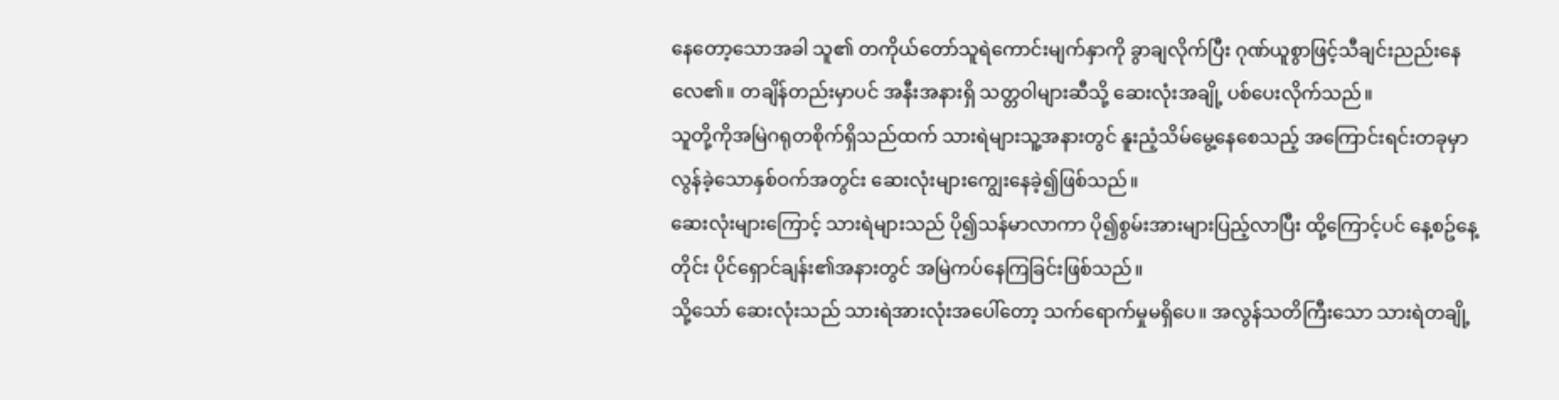နေတော့သောအခါ သူ၏ တကိုယ်တော်သူရဲကောင်းမျက်နှာကို ခွာချလိုက်ပြီး ဂုဏ်ယူစွာဖြင့်သီချင်းညည်းနေလေ၏။ တချိန်တည်းမှာပင် အနီးအနားရှိ သတ္တဝါများဆီသို့ ဆေးလုံးအချို့ ပစ်ပေးလိုက်သည်။
သူတို့ကိုအမြဲဂရုတစိုက်ရှိသည်ထက် သားရဲများသူ့အနားတွင် နူးညံ့သိမ်မွေ့နေစေသည့် အကြောင်းရင်းတခုမှာ လွန်ခဲ့သောနှစ်ဝက်အတွင်း ဆေးလုံးများကျွေးနေခဲ့၍ဖြစ်သည်။
ဆေးလုံးများကြောင့် သားရဲများသည် ပို၍သန်မာလာကာ ပို၍စွမ်းအားများပြည့်လာပြီး ထို့ကြောင့်ပင် နေ့စဥ်နေ့တိုင်း ပိုင်ရှောင်ချန်း၏အနားတွင် အမြဲကပ်နေကြခြင်းဖြစ်သည်။
သို့သော် ဆေးလုံးသည် သားရဲအားလုံးအပေါ်တော့ သက်ရောက်မှုမရှိပေ။ အလွန်သတိကြီးသော သားရဲတချို့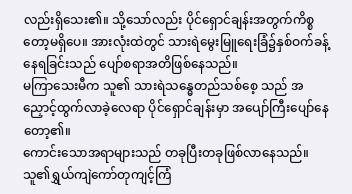လည်းရှိသေး၏။ သို့သော်လည်း ပိုင်ရှောင်ချန်းအတွက်ကိစ္စတော့မရှိပေ။ အားလုံးထဲတွင် သားရဲမွေးမြူရေးခြံ၌နှစ်ဝက်ခန့်နေရခြင်းသည် ပျော်စရာအတိဖြစ်နေသည်။
မကြာသေးမီက သူ၏ သားရဲသန္ဓေတည်သစ်စေ့ သည် အညှောင့်ထွက်လာခဲ့လေရာ ပိုင်ရှောင်ချန်းမှာ အပျော်ကြီးပျော်နေတော့၏။
ကောင်းသောအရာများသည် တခုပြီးတခုဖြစ်လာနေသည်။ သူ၏ရွှယ်ကျဲကော်တုကျင့်ကြံ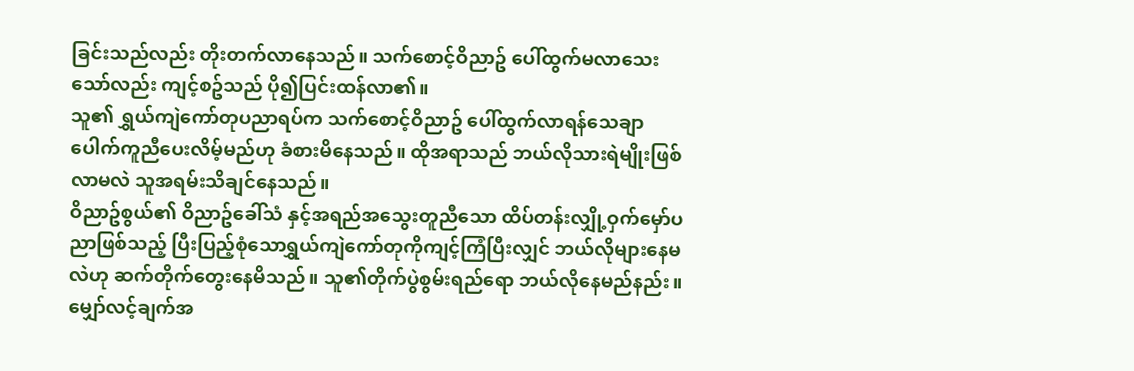ခြင်းသည်လည်း တိုးတက်လာနေသည်။ သက်စောင့်ဝိညာဥ် ပေါ်ထွက်မလာသေးသော်လည်း ကျင့်စဥ်သည် ပို၍ပြင်းထန်လာ၏။
သူ၏ ရွှယ်ကျဲကော်တုပညာရပ်က သက်စောင့်ဝိညာဥ် ပေါ်ထွက်လာရန်သေချာပေါက်ကူညီပေးလိမ့်မည်ဟု ခံစားမိနေသည်။ ထိုအရာသည် ဘယ်လိုသားရဲမျိုးဖြစ်လာမလဲ သူအရမ်းသိချင်နေသည်။
ဝိညာဥ်စွယ်၏ ဝိညာဥ်ခေါ်သံ နှင့်အရည်အသွေးတူညီသော ထိပ်တန်းလျှို့ဝှက်မှော်ပညာဖြစ်သည့် ပြီးပြည့်စုံသောရွှယ်ကျဲကော်တုကိုကျင့်ကြံပြီးလျှင် ဘယ်လိုများနေမလဲဟု ဆက်တိုက်တွေးနေမိသည်။ သူ၏တိုက်ပွဲစွမ်းရည်ရော ဘယ်လိုနေမည်နည်း။
မျှော်လင့်ချက်အ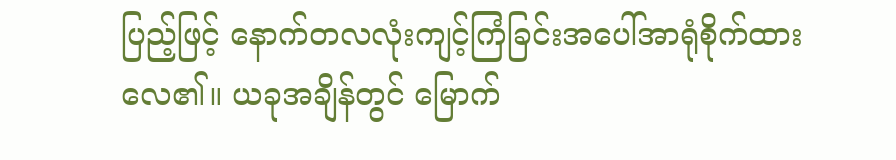ပြည့်ဖြင့် နောက်တလလုံးကျင့်ကြံခြင်းအပေါ်အာရုံစိုက်ထားလေ၏။ ယခုအချိန်တွင် မြောက်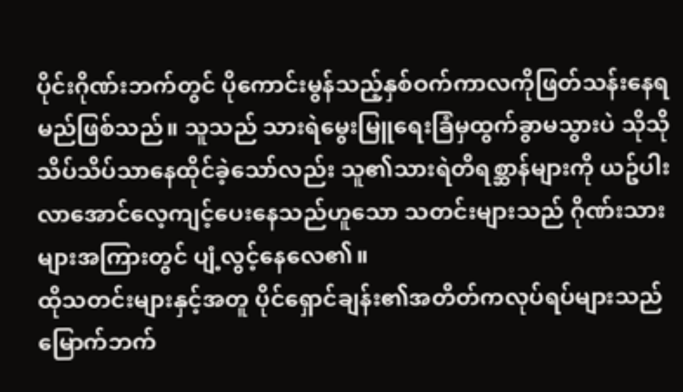ပိုင်းဂိုဏ်းဘက်တွင် ပိုကောင်းမွန်သည့်နှစ်ဝက်ကာလကိုဖြတ်သန်းနေရမည်ဖြစ်သည်။ သူသည် သားရဲမွေးမြူရေးခြံမှထွက်ခွာမသွားပဲ သိုသိုသိပ်သိပ်သာနေထိုင်ခဲ့သော်လည်း သူ၏သားရဲတိရစ္ဆာန်များကို ယဥ်ပါးလာအောင်လေ့ကျင့်ပေးနေသည်ဟူသော သတင်းများသည် ဂိုဏ်းသားများအကြားတွင် ပျံ့လွင့်နေလေ၏။
ထိုသတင်းများနှင့်အတူ ပိုင်ရှောင်ချန်း၏အတိတ်ကလုပ်ရပ်များသည် မြောက်ဘက်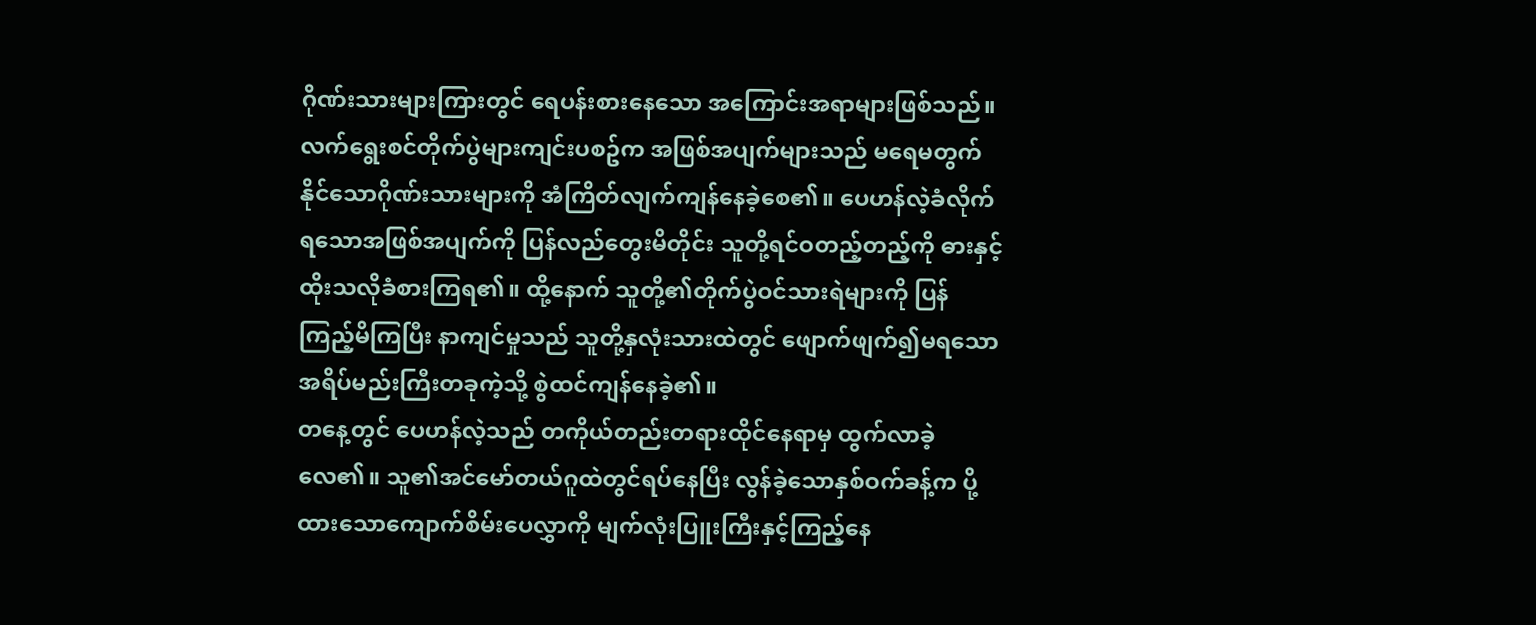ဂိုဏ်းသားများကြားတွင် ရေပန်းစားနေသော အကြောင်းအရာများဖြစ်သည်။ လက်ရွေးစင်တိုက်ပွဲများကျင်းပစဥ်က အဖြစ်အပျက်များသည် မရေမတွက်နိုင်သောဂိုဏ်းသားများကို အံကြိတ်လျက်ကျန်နေခဲ့စေ၏။ ပေဟန်လဲ့ခံလိုက်ရသောအဖြစ်အပျက်ကို ပြန်လည်တွေးမိတိုင်း သူတို့ရင်ဝတည့်တည့်ကို ဓားနှင့်ထိုးသလိုခံစားကြရ၏။ ထို့နောက် သူတို့၏တိုက်ပွဲဝင်သားရဲများကို ပြန်ကြည့်မိကြပြီး နာကျင်မှုသည် သူတို့နှလုံးသားထဲတွင် ဖျောက်ဖျက်၍မရသောအရိပ်မည်းကြီးတခုကဲ့သို့ စွဲထင်ကျန်နေခဲ့၏။
တနေ့တွင် ပေဟန်လဲ့သည် တကိုယ်တည်းတရားထိုင်နေရာမှ ထွက်လာခဲ့လေ၏။ သူ၏အင်မော်တယ်ဂူထဲတွင်ရပ်နေပြီး လွန်ခဲ့သောနှစ်ဝက်ခန့်က ပို့ထားသောကျောက်စိမ်းပေလွှာကို မျက်လုံးပြူးကြီးနှင့်ကြည့်နေ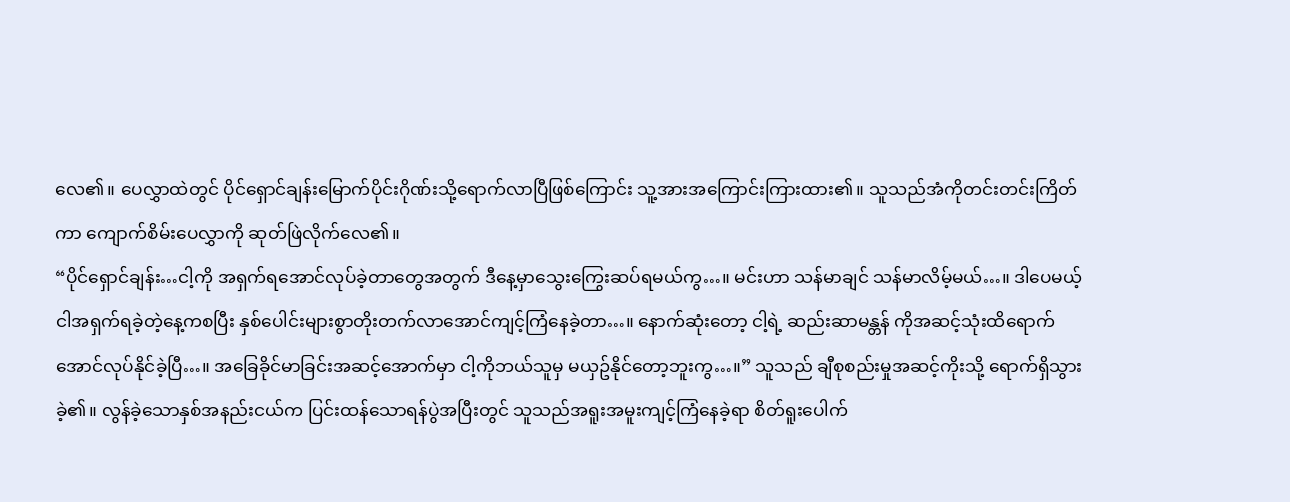လေ၏။ ပေလွှာထဲတွင် ပိုင်ရှောင်ချန်းမြောက်ပိုင်းဂိုဏ်းသို့ရောက်လာပြီဖြစ်ကြောင်း သူ့အားအကြောင်းကြားထား၏။ သူသည်အံကိုတင်းတင်းကြိတ်ကာ ကျောက်စိမ်းပေလွှာကို ဆုတ်ဖြဲလိုက်လေ၏။
“ပိုင်ရှောင်ချန်း…ငါ့ကို အရှက်ရအောင်လုပ်ခဲ့တာတွေအတွက် ဒီနေ့မှာသွေးကြွေးဆပ်ရမယ်ကွ…။ မင်းဟာ သန်မာချင် သန်မာလိမ့်မယ်…။ ဒါပေမယ့် ငါအရှက်ရခဲ့တဲ့နေ့ကစပြီး နှစ်ပေါင်းများစွာတိုးတက်လာအောင်ကျင့်ကြံနေခဲ့တာ…။ နောက်ဆုံးတော့ ငါ့ရဲ့ ဆည်းဆာမန္တန် ကိုအဆင့်သုံးထိရောက်အောင်လုပ်နိုင်ခဲ့ပြီ…။ အခြေခိုင်မာခြင်းအဆင့်အောက်မှာ ငါ့ကိုဘယ်သူမှ မယှဥ်နိုင်တော့ဘူးကွ…။” သူသည် ချီစုစည်းမှုအဆင့်ကိုးသို့ ရောက်ရှိသွားခဲ့၏။ လွန်ခဲ့သောနှစ်အနည်းငယ်က ပြင်းထန်သောရန်ပွဲအပြီးတွင် သူသည်အရူးအမူးကျင့်ကြံနေခဲ့ရာ စိတ်ရူးပေါက်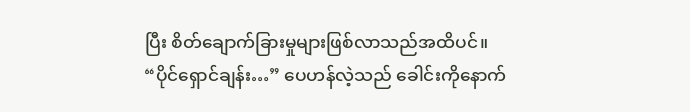ပြီး စိတ်ချောက်ခြားမှုများဖြစ်လာသည်အထိပင်။
“ပိုင်ရှောင်ချန်း…” ပေဟန်လဲ့သည် ခေါင်းကိုနောက်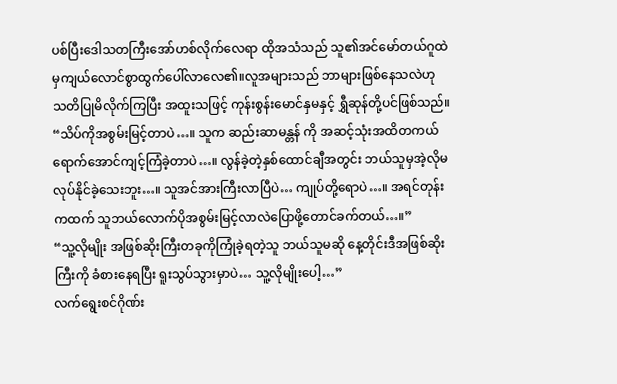ပစ်ပြီးဒေါသတကြီးအော်ဟစ်လိုက်လေရာ ထိုအသံသည် သူ၏အင်မော်တယ်ဂူထဲမှကျယ်လောင်စွာထွက်ပေါ်လာလေ၏။လူအများသည် ဘာများဖြစ်နေသလဲဟု သတိပြုမိလိုက်ကြပြီး အထူးသဖြင့် ကုန်းစွန်းမောင်နှမနှင့် ရွှီဆုန်တို့ပင်ဖြစ်သည်။
“သိပ်ကိုအစွမ်းမြင့်တာပဲ…။ သူက ဆည်းဆာမန္တန် ကို အဆင့်သုံးအထိတကယ်ရောက်အောင်ကျင့်ကြံခဲ့တာပဲ…။ လွန်ခဲ့တဲ့နှစ်ထောင်ချီအတွင်း ဘယ်သူမှအဲ့လိုမလုပ်နိုင်ခဲ့သေးဘူး…။ သူအင်အားကြီးလာပြီပဲ… ကျုပ်တို့ရောပဲ…။ အရင်တုန်းကထက် သူဘယ်လောက်ပိုအစွမ်းမြင့်လာလဲပြောဖို့တောင်ခက်တယ်…။”
“သူ့လိုမျိုး အဖြစ်ဆိုးကြီးတခုကိုကြုံခဲ့ရတဲ့သူ ဘယ်သူမဆို နေ့တိုင်းဒီအဖြစ်ဆိုးကြီးကို ခံစားနေရပြီး ရူးသွပ်သွားမှာပဲ… သူ့လိုမျိုးပေါ့…”
လက်ရွေးစင်ဂိုဏ်း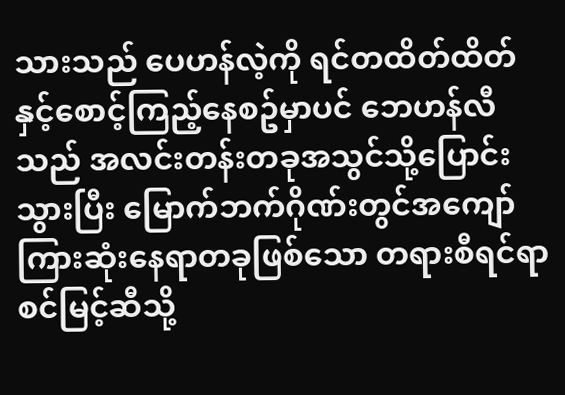သားသည် ပေဟန်လဲ့ကို ရင်တထိတ်ထိတ်နှင့်စောင့်ကြည့်နေစဥ်မှာပင် ဘေဟန်လီသည် အလင်းတန်းတခုအသွင်သို့ပြောင်းသွားပြီး မြောက်ဘက်ဂိုဏ်းတွင်အကျော်ကြားဆုံးနေရာတခုဖြစ်သော တရားစီရင်ရာစင်မြင့်ဆီသို့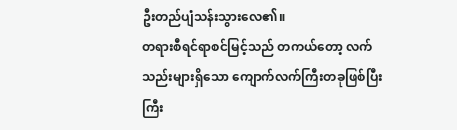ဦးတည်ပျံသန်းသွားလေ၏။
တရားစီရင်ရာစင်မြင့်သည် တကယ်တော့ လက်သည်းများရှိသော ကျောက်လက်ကြီးတခုဖြစ်ပြီး ကြီး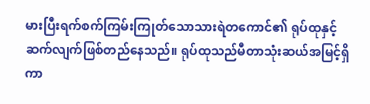မားပြီးရက်စက်ကြမ်းကြုတ်သောသားရဲတကောင်၏ ရုပ်ထုနှင့်ဆက်လျက်ဖြစ်တည်နေသည်။ ရုပ်ထုသည်မီတာသုံးဆယ်အမြင့်ရှိကာ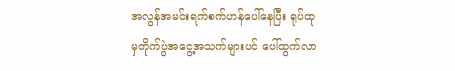အလွန်အမင်းရက်စက်ဟန်ပေါ်နေပြီး ရုပ်ထုမှတိုက်ပွဲအငွေ့အသက်များပင် ပေါ်ထွက်လာ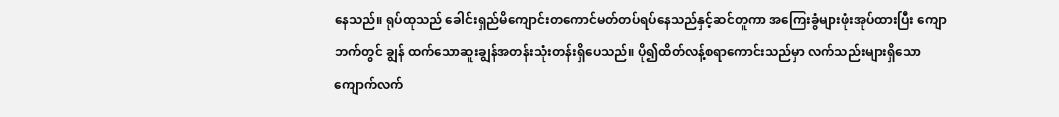နေသည်။ ရုပ်ထုသည် ခေါင်းရှည်မိကျောင်းတကောင်မတ်တပ်ရပ်နေသည်နှင့်ဆင်တူကာ အကြေးခွံများဖုံးအုပ်ထားပြီး ကျောဘက်တွင် ချွန် ထက်သောဆူးချွန်အတန်းသုံးတန်းရှိပေသည်။ ပို၍ထိတ်လန့်စရာကောင်းသည်မှာ လက်သည်းများရှိသော ကျောက်လက်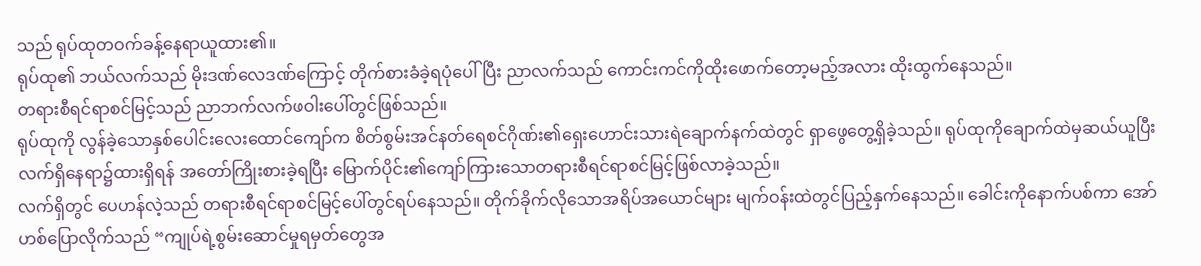သည် ရုပ်ထုတဝက်ခန့်နေရာယူထား၏။
ရုပ်ထု၏ ဘယ်လက်သည် မိုးဒဏ်လေဒဏ်ကြောင့် တိုက်စားခံခဲ့ရပုံပေါ်ပြီး ညာလက်သည် ကောင်းကင်ကိုထိုးဖောက်တော့မည့်အလား ထိုးထွက်နေသည်။
တရားစီရင်ရာစင်မြင့်သည် ညာဘက်လက်ဖဝါးပေါ်တွင်ဖြစ်သည်။
ရုပ်ထုကို လွန်ခဲ့သောနှစ်ပေါင်းလေးထောင်ကျော်က စိတ်စွမ်းအင်နတ်ရေစင်ဂိုဏ်း၏ရှေးဟောင်းသားရဲချောက်နက်ထဲတွင် ရှာဖွေတွေ့ရှိခဲ့သည်။ ရုပ်ထုကိုချောက်ထဲမှဆယ်ယူပြီး လက်ရှိနေရာ၌ထားရှိရန် အတော်ကြိုးစားခဲ့ရပြီး မြောက်ပိုင်း၏ကျော်ကြားသောတရားစီရင်ရာစင်မြင့်ဖြစ်လာခဲ့သည်။
လက်ရှိတွင် ပေဟန်လဲ့သည် တရားစီရင်ရာစင်မြင့်ပေါ်တွင်ရပ်နေသည်။ တိုက်ခိုက်လိုသောအရိပ်အယောင်များ မျက်ဝန်းထဲတွင်ပြည့်နှက်နေသည်။ ခေါင်းကိုနောက်ပစ်ကာ အော်ဟစ်ပြောလိုက်သည် “ကျုပ်ရဲ့စွမ်းဆောင်မှုရမှတ်တွေအ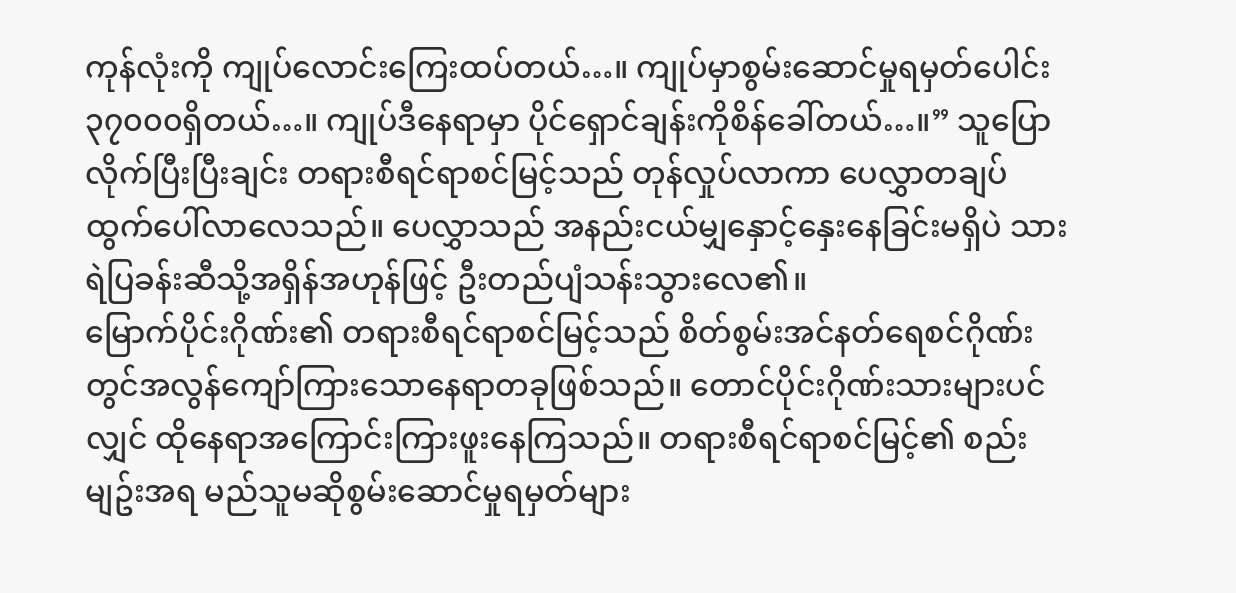ကုန်လုံးကို ကျုပ်လောင်းကြေးထပ်တယ်…။ ကျုပ်မှာစွမ်းဆောင်မှုရမှတ်ပေါင်း ၃၇၀၀၀ရှိတယ်…။ ကျုပ်ဒီနေရာမှာ ပိုင်ရှောင်ချန်းကိုစိန်ခေါ်တယ်…။” သူပြောလိုက်ပြီးပြီးချင်း တရားစီရင်ရာစင်မြင့်သည် တုန်လှုပ်လာကာ ပေလွှာတချပ်ထွက်ပေါ်လာလေသည်။ ပေလွှာသည် အနည်းငယ်မျှနှောင့်နှေးနေခြင်းမရှိပဲ သားရဲပြခန်းဆီသို့အရှိန်အဟုန်ဖြင့် ဦးတည်ပျံသန်းသွားလေ၏။
မြောက်ပိုင်းဂိုဏ်း၏ တရားစီရင်ရာစင်မြင့်သည် စိတ်စွမ်းအင်နတ်ရေစင်ဂိုဏ်းတွင်အလွန်ကျော်ကြားသောနေရာတခုဖြစ်သည်။ တောင်ပိုင်းဂိုဏ်းသားများပင်လျှင် ထိုနေရာအကြောင်းကြားဖူးနေကြသည်။ တရားစီရင်ရာစင်မြင့်၏ စည်းမျဥ်းအရ မည်သူမဆိုစွမ်းဆောင်မှုရမှတ်များ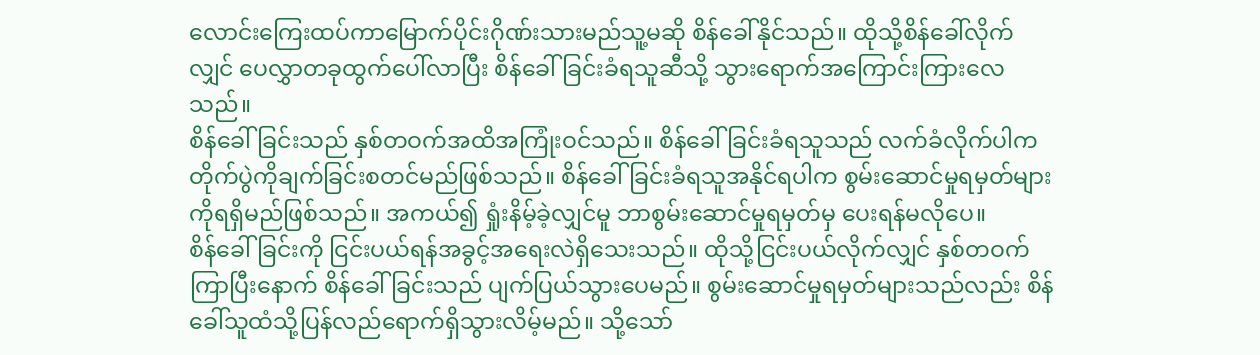လောင်းကြေးထပ်ကာမြောက်ပိုင်းဂိုဏ်းသားမည်သူ့မဆို စိန်ခေါ်နိုင်သည်။ ထိုသို့စိန်ခေါ်လိုက်လျှင် ပေလွှာတခုထွက်ပေါ်လာပြီး စိန်ခေါ်ခြင်းခံရသူဆီသို့ သွားရောက်အကြောင်းကြားလေသည်။
စိန်ခေါ်ခြင်းသည် နှစ်တဝက်အထိအကြုံးဝင်သည်။ စိန်ခေါ်ခြင်းခံရသူသည် လက်ခံလိုက်ပါက တိုက်ပွဲကိုချက်ခြင်းစတင်မည်ဖြစ်သည်။ စိန်ခေါ်ခြင်းခံရသူအနိုင်ရပါက စွမ်းဆောင်မှုရမှတ်များကိုရရှိမည်ဖြစ်သည်။ အကယ်၍ ရှုံးနိမ့်ခဲ့လျှင်မူ ဘာစွမ်းဆောင်မှုရမှတ်မှ ပေးရန်မလိုပေ။
စိန်ခေါ်ခြင်းကို ငြင်းပယ်ရန်အခွင့်အရေးလဲရှိသေးသည်။ ထိုသို့ငြင်းပယ်လိုက်လျှင် နှစ်တဝက်ကြာပြီးနောက် စိန်ခေါ်ခြင်းသည် ပျက်ပြယ်သွားပေမည်။ စွမ်းဆောင်မှုရမှတ်များသည်လည်း စိန်ခေါ်သူထံသို့ပြန်လည်ရောက်ရှိသွားလိမ့်မည်။ သို့သော်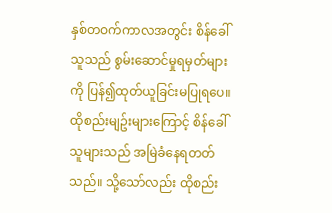နှစ်တဝက်ကာလအတွင်း စိန်ခေါ်သူသည် စွမ်းဆောင်မှုရမှတ်များကို ပြန်၍ထုတ်ယူခြင်းမပြုရပေ။
ထိုစည်းမျဥ်းများကြောင့် စိန်ခေါ်သူများသည် အမြဲခံနေရတတ်သည်။ သို့သော်လည်း ထိုစည်း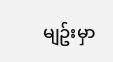မျဥ်းမှာ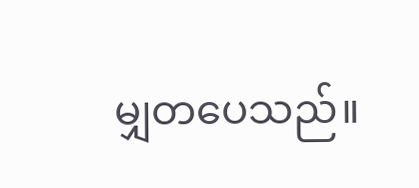မျှတပေသည်။